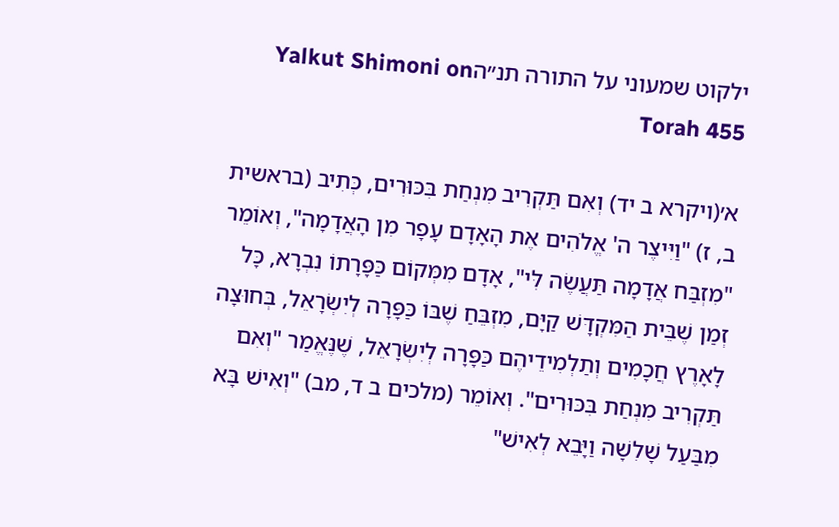ילקוט שמעוני על התורה תנ״הYalkut Shimoni on Torah 455

א׳(ויקרא ב יד) וְאִם תַּקְרִיב מִנְחַת בִּכּוּרִים, כְּתִיב (בראשית ב, ז) "וַיִּיצֶר ה' אֱלֹהִים אֶת הָאָדָם עָפָר מִן הָאֲדָמָה", וְאוֹמֵר "מִזְבַּח אֲדָמָה תַּעֲשֶׂה לִּי", אָדָם מִמְּקוֹם כַּפָּרָתוֹ נִבְרָא, כָּל זְמַן שֶׁבֵּית הַמִּקְדָּשׁ קַיָּם, מִזְבֵּחַ שֶׁבּוֹ כַּפָּרָה לְיִשְׂרָאֵל, בְּחוּצָה לָאָרֶץ חֲכָמִים וְתַלְמִידֵיהֶם כַּפָּרָה לְיִשְׂרָאֵל, שֶׁנֶּאֱמַר "וְאִם תַּקְרִיב מִנְחַת בִּכּוּרִים". וְאוֹמֵר (מלכים ב ד, מב) "וְאִישׁ בָּא מִבַּעַל שָׁלִשָׁה וַיָּבֵא לְאִישׁ"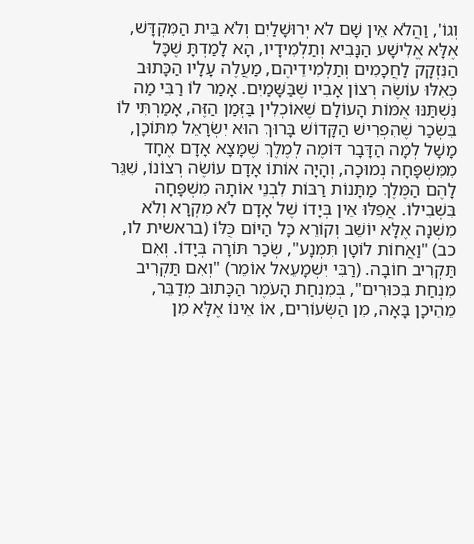וְגוֹ', וַהֲלֹא אֵין שָׁם לֹא יְרוּשָׁלַיִם וְלֹא בֵּית הַמִּקְדָּשׁ, אֶלָּא אֱלִישָׁע הַנָּבִיא וְתַלְמִידָיו, הָא לָמַדְתָּ שֶׁכָּל הַנִּזְקָק לַחֲכָמִים וְתַלְמִידֵיהֶם, מַעֲלֶה עָלָיו הַכָּתוּב כְּאִלּוּ עוֹשֶׂה רְצוֹן אָבִיו שֶׁבַּשָּׁמַיִם. אָמַר לוֹ רַבִּי מַה נִּשְׁתַּנּוּ אֻמּוֹת הָעוֹלָם שֶׁאוֹכְלִין בַּזְּמַן הַזֶּה, אָמַרְתִּי לוֹ בִּשְׂכַר שֶׁהִפְרִישׁ הַקָּדוֹשׁ בָּרוּךְ הוּא יִשְׂרָאֵל מִתּוֹכָן, מָשָׁל לְמָה הַדָּבָר דּוֹמֶה לְמֶלֶךְ שֶׁמָּצָא אָדָם אֶחָד מִמִּשְׁפָּחָה נְמוּכָה, וְהָיָה אוֹתוֹ אָדָם עוֹשֶׂה רְצוֹנוֹ, שִׁגֵּר לָהֶם הַמֶּלֶךְ מַתָּנוֹת רַבּוֹת לִבְנֵי אוֹתָהּ מִשְׁפָּחָה בִּשְׁבִילוֹ. אֲפִלּוּ אֵין בְּיָדוֹ שֶׁל אָדָם לֹא מִקְרָא וְלֹא מִשְׁנָה אֶלָּא יוֹשֵׁב וְקוֹרֵא כָּל הַיּוֹם כֻּלּוֹ (בראשית לו, כב) "וַאֲחוֹת לוֹטָן תִּמְנָע", שְׂכַר תּוֹרָה בְּיָדוֹ. וְאִם תַּקְרִיב חוֹבָה. (רַבִּי יִשְׁמָעֵאל אוֹמֵר) "וְאִם תַּקְרִיב מִנְחַת בִּכּוּרִים", בְּמִנְחַת הָעֹמֶר הַכָּתוּב מְדַבֵּר, מֵהֵיכָן בָּאָה, מִן הַשְּׂעוֹרִים, אוֹ אֵינוֹ אֶלָּא מִן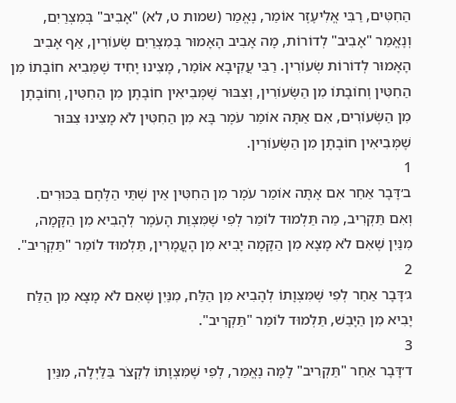הַחִטִּים, רַבִּי אֱלִיעֶזֶר אוֹמֵר, נֶאֱמַר (שמות ט, לא) "אָבִיב" בְּמִצְרַיִם, וְנֶאֱמַר "אָבִיב" לְדוֹרוֹת, מָה אָבִיב הָאָמוּר בְּמִצְרַיִם שְׂעוֹרִין, אַף אָבִיב הָאָמוּר לְדוֹרוֹת שְׂעוֹרִין. רַבִּי עֲקִיבָא אוֹמֵר, מָצִינוּ יָחִיד שֶׁמֵּבִיא חוֹבָתוֹ מִן הַחִטִּין וְחוֹבָתוֹ מִן הַשְּׂעוֹרִין, וְצִבּוּר שֶׁמְּבִיאִין חוֹבָתָן מִן הַחִטִּין, וְחוֹבָתָן מִן הַשְּׂעוֹרִים, אִם אַתָּה אוֹמֵר עֹמֶר בָּא מִן הַחִטִּין לֹא מָצִינוּ צִבּוּר שֶׁמְּבִיאִין חוֹבָתָן מִן הַשְּׂעוֹרִין.
1
ב׳דָּבָר אַחֵר אִם אָתָּה אוֹמֵר עֹמֶר מִן הַחִטִּין אֵין שְׁתֵּי הַלֶּחֶם בִּכּוּרִים. וְאִם תַּקְרִיב, מַה תַּלְמוּד לוֹמַר לְפִי שֶׁמִּצְוַת הָעֹמֶר לְהָבִיא מִן הַקָּמָה, מִנַּיִן שֶׁאִם לֹא מָצָא מִן הַקָּמָה יָבִיא מִן הָעֳמָרִין, תַּלְמוּד לוֹמַר "תַּקְרִיב".
2
ג׳דָּבָר אַחֵר לְפִי שֶׁמִּצְוָתוֹ לְהָבִיא מִן הַלַּח, מִנַּיִן שֶׁאִם לֹא מָצָא מִן הַלַּח יָבִיא מִן הַיָּבֵשׁ, תַּלְמוּד לוֹמַר "תַּקְרִיב".
3
ד׳דָּבָר אַחֵר "תַּקְרִיב" לָמָּה נֶאֱמַר, לְפִי שֶׁמִּצְוָתוֹ לִקְצֹר בַּלַּיְלָה, מִנַּיִן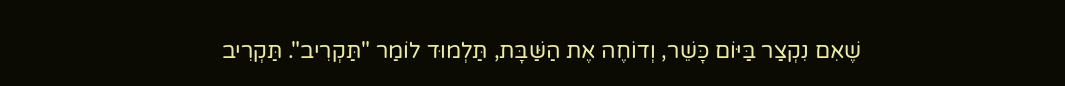שֶׁאִם נִקְצַר בַּיּוֹם כָּשֵׁר, וְדוֹחֶה אֶת הַשַּׁבָּת, תַּלְמוּד לוֹמַר "תַּקְרִיב". תַּקְרִיב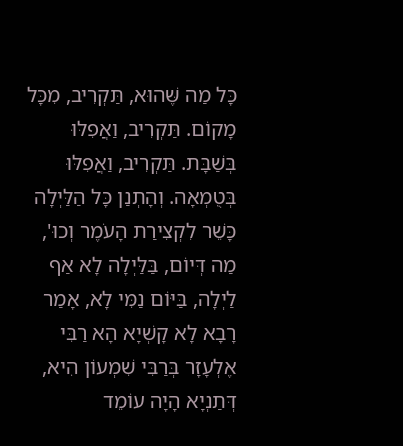כָּל מַה שֶּׁהוּא, תַּקְרִיב, מִכָּל מָקוֹם. תַּקְרִיב, וַאֲפִלּוּ בְּשַׁבָּת. תַּקְרִיב, וַאֲפִלּוּ בְּטֻמְאָה. וְהָתְנַן כָּל הַלַּיְלָה כָּשֵׁר לִקְצִירַת הָעֹמֶר וְכוּ', מַה דְּיוֹם, בַּלַּיְלָה לָא אַף לַיְלָה, בַּיּוֹם נַמִּי לָא, אָמַר רָבָא לָא קָשְׁיָא הָא רַבִּי אֶלְעָזָר בְּרַבִּי שִׁמְעוֹן הִיא, דְּתַנְיָא הָיָה עוֹמֵד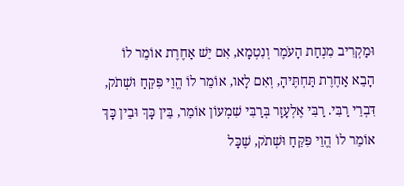וּמַקְרִיב מִנְחַת הָעֹמֶר וְנִטְמָא, אִם יֵשׁ אַחֶרֶת אוֹמֵר לוֹ הָבֵא אַחֶרֶת תַּחְתֶּיהָ, וְאִם לָאו, אוֹמֵר לוֹ הֱוֵי פִּקֵּחַ וּשְׁתֹק, דִּבְרֵי רַבִּי. רַבִּי אֶלְעָזָר בְּרַבִּי שִׁמְעוֹן אוֹמֵר, בֵּין כָּךְ וּבֵין כָּךְ אוֹמֵר לוֹ הֱוֵי פִּקֵּחַ וּשְׁתֹק, שֶׁכָּל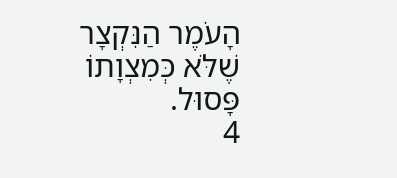הָעֹמֶר הַנִּקְצָר שֶׁלֹּא כְּמִצְוָתוֹ פָּסוּל.
4